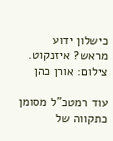כישלון ידוע מראש? איזנקוט. צילום: אורן כהן

עוד רמטכ"ל מסומן כתקווה של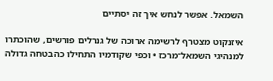השמאל. אפשר לנחש איך זה יסתיים

איזנקוט מצטרף לרשימה ארוכה של גנרלים פורשים, שהוכתרו למנהיגי השמאל־מרכז • וכפי שקודמיו התחילו כהבטחה גדולה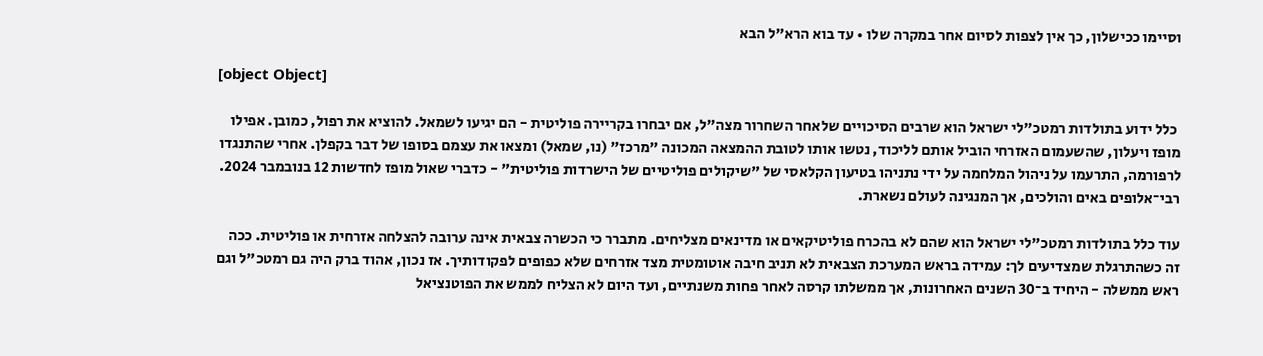וסיימו ככישלון, כך אין לצפות לסיום אחר במקרה שלו • עד בוא הרא"ל הבא

[object Object]

 כלל ידוע בתולדות רמטכ"לי ישראל הוא שרבים הסיכויים שלאחר השחרור מצה"ל, אם יבחרו בקריירה פוליטית - הם יגיעו לשמאל. להוציא את רפול, כמובן. אפילו מופז ויעלון, שהשעמום האזרחי הוביל אותם לליכוד, נטשו אותו לטובת ההמצאה המכונה "מרכז" (נו, שמאל) ומצאו את עצמם בסופו של דבר בקפלן. אחרי שהתנגדו לרפורמה, התרעמו על ניהול המלחמה על ידי נתניהו בטיעון הקלאסי של "שיקולים פוליטיים של הישרדות פוליטית" - כדברי שאול מופז לחדשות 12 בנובמבר 2024. רבי־אלופים באים והולכים, אך המנגינה לעולם נשארת.

עוד כלל בתולדות רמטכ"לי ישראל הוא שהם לא בהכרח פוליטיקאים או מדינאים מצליחים. מתברר כי הכשרה צבאית אינה ערובה להצלחה אזרחית או פוליטית. ככה זה כשהתרגלת שמצדיעים לך: עמידה בראש המערכת הצבאית לא תניב חיבה אוטומטית מצד אזרחים שלא כפופים לפקודותיך. אז נכון, אהוד ברק היה גם רמטכ"ל וגם ראש ממשלה - היחיד ב־30 השנים האחרונות, אך ממשלתו קרסה לאחר פחות משנתיים, ועד היום לא הצליח לממש את הפוטנציאל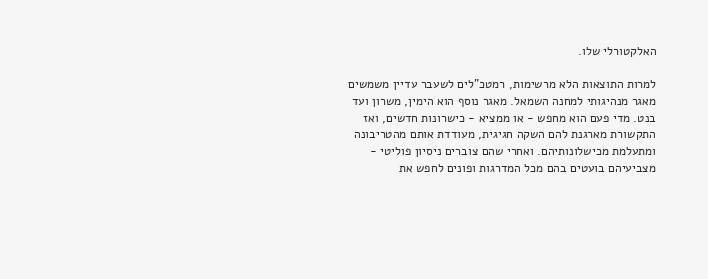האלקטורלי שלו.

למרות התוצאות הלא מרשימות, רמטכ"לים לשעבר עדיין משמשים מאגר מנהיגותי למחנה השמאל. מאגר נוסף הוא הימין, משרון ועד בנט. מדי פעם הוא מחפש - או ממציא - כישרונות חדשים, ואז התקשורת מארגנת להם השקה חגיגית, מעודדת אותם מהטריבונה ומתעלמת מכישלונותיהם. ואחרי שהם צוברים ניסיון פוליטי - מצביעיהם בועטים בהם מכל המדרגות ופונים לחפש את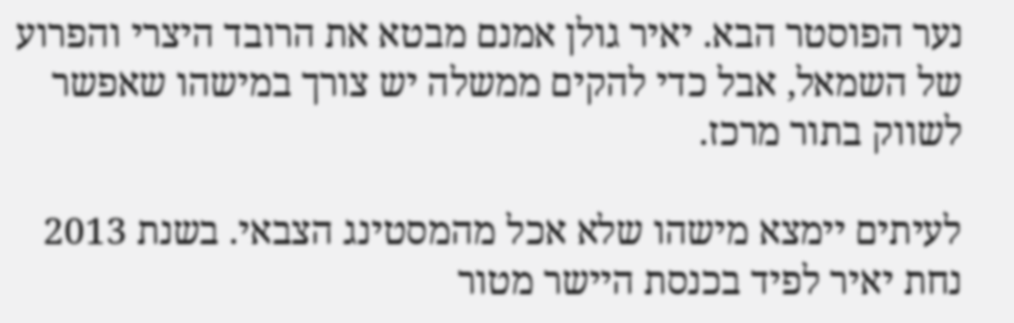נער הפוסטר הבא. יאיר גולן אמנם מבטא את הרובד היצרי והפרוע של השמאל, אבל כדי להקים ממשלה יש צורך במישהו שאפשר לשווק בתור מרכז.

לעיתים יימצא מישהו שלא אכל מהמסטינג הצבאי. בשנת 2013 נחת יאיר לפיד בכנסת היישר מטור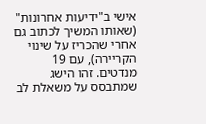אישי ב"ידיעות אחרונות" (שאותו המשיך לכתוב גם אחרי שהכריז על שינוי הקריירה), עם 19 מנדטים. זהו הישג שמתבסס על משאלת לב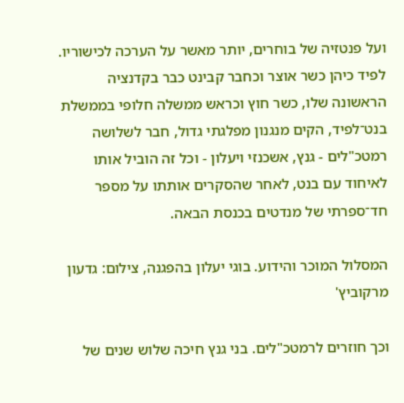ועל פנטזיה של בוחרים, יותר מאשר על הערכה לכישוריו. לפיד כיהן כשר אוצר וכחבר קבינט כבר בקדנציה הראשונה שלו, כשר חוץ וכראש ממשלה חלופי בממשלת בנט־לפיד, הקים מנגנון מפלגתי גדול, חבר לשלושה רמטכ"לים - גנץ, אשכנזי ויעלון - וכל זה הוביל אותו לאיחוד עם בנט, לאחר שהסקרים אותתו על מספר חד־ספרתי של מנדטים בכנסת הבאה.

המסלול המוכר והידוע. בוגי יעלון בהפגנה, צילום: גדעון מרקוביץ'

וכך חוזרים לרמטכ"לים. בני גנץ חיכה שלוש שנים של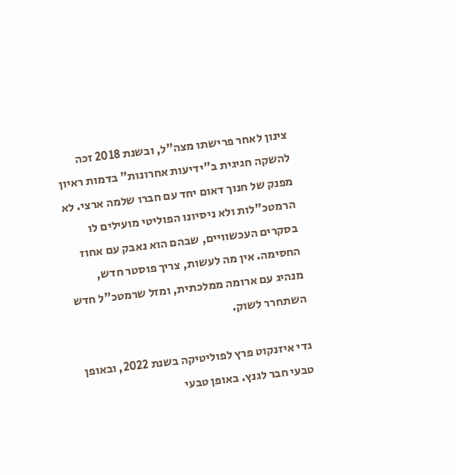צינון לאחר פרישתו מצה"ל, ובשנת 2018 זכה להשקה חגיגית ב"ידיעות אחרונות" בדמות ראיון מפנק של חנוך דאום יחד עם חברו שלמה ארצי. לא הרמטכ"לות ולא ניסיונו הפוליטי מועילים לו בסקרים העכשוויים, שבהם הוא נאבק עם אחוז החסימה. אין מה לעשות, צריך פוסטר חדש, מנהיג עם ארומה ממלכתית, ומזל שרמטכ"ל חדש השתחרר לשוק.

גדי איזנקוט פרץ לפוליטיקה בשנת 2022, ובאופן טבעי חבר לגנץ. באופן טבעי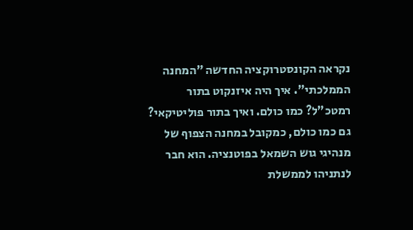נקראה הקונסטרוקציה החדשה "המחנה הממלכתי". איך היה איזנקוט בתור רמטכ"ל? כמו כולם. ואיך בתור פוליטיקאי? גם כמו כולם, כמקובל במחנה הצפוף של מנהיגי גוש השמאל בפוטנציה. הוא חבר לנתניהו לממשלת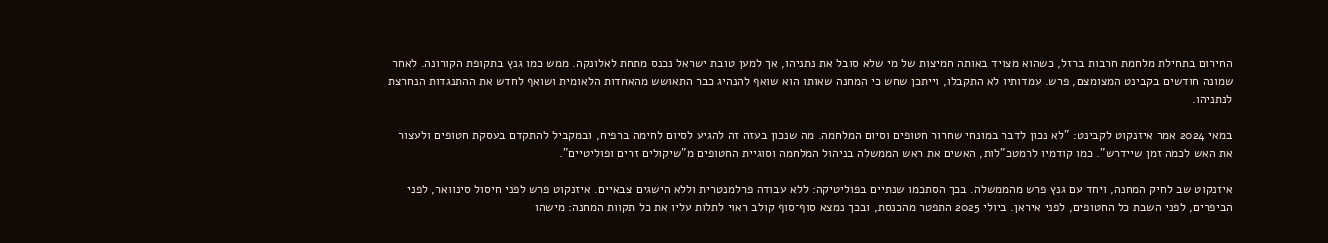החירום בתחילת מלחמת חרבות ברזל, כשהוא מצויד באותה חמיצות של מי שלא סובל את נתניהו, אך למען טובת ישראל נכנס מתחת לאלונקה. ממש כמו גנץ בתקופת הקורונה. לאחר שמונה חודשים בקבינט המצומצם, פרש. עמדותיו לא התקבלו, וייתכן שחש כי המחנה שאותו הוא שואף להנהיג כבר התאושש מהאחדות הלאומית ושואף לחדש את ההתנגדות הנחרצת לנתניהו.

במאי 2024 אמר איזנקוט לקבינט: "לא נכון לדבר במונחי שחרור חטופים וסיום המלחמה. מה שנכון בעזה זה להגיע לסיום לחימה ברפיח, ובמקביל להתקדם בעסקת חטופים ולעצור את האש לכמה זמן שיידרש". כמו קודמיו לרמטכ"לות, האשים את ראש הממשלה בניהול המלחמה וסוגיית החטופים מ"שיקולים זרים ופוליטיים".

איזנקוט שב לחיק המחנה, ויחד עם גנץ פרש מהממשלה. בכך הסתכמו שנתיים בפוליטיקה: ללא עבודה פרלמנטרית וללא הישגים צבאיים. איזנקוט פרש לפני חיסול סינוואר, לפני הביפרים, לפני השבת כל החטופים, לפני איראן. ביולי 2025 התפטר מהכנסת, ובכך נמצא סוף־סוף קולב ראוי לתלות עליו את כל תקוות המחנה: מישהו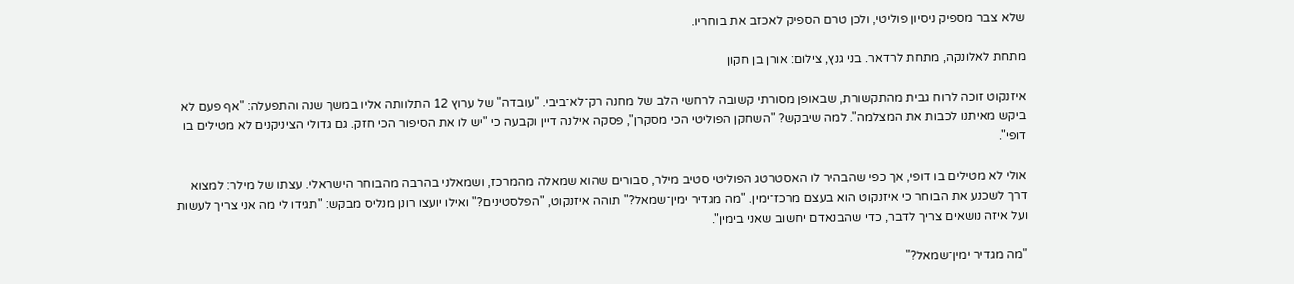שלא צבר מספיק ניסיון פוליטי, ולכן טרם הספיק לאכזב את בוחריו.

מתחת לאלונקה, מתחת לרדאר. בני גנץ, צילום: אורן בן חקון

איזנקוט זוכה לרוח גבית מהתקשורת, שבאופן מסורתי קשובה לרחשי הלב של מחנה רק־לא־ביבי. "עובדה" של ערוץ 12 התלוותה אליו במשך שנה והתפעלה: "אף פעם לא ביקש מאיתנו לכבות את המצלמה". למה שיבקש? "השחקן הפוליטי הכי מסקרן", פסקה אילנה דיין וקבעה כי "יש לו את הסיפור הכי חזק. גם גדולי הציניקנים לא מטילים בו דופי".

אולי לא מטילים בו דופי, אך כפי שהבהיר לו האסטרטג הפוליטי סטיב מילר, סבורים שהוא שמאלה מהמרכז, ושמאלני בהרבה מהבוחר הישראלי. עצתו של מילר: למצוא דרך לשכנע את הבוחר כי איזנקוט הוא בעצם מרכז־ימין. "מה מגדיר ימין־שמאל?" תוהה איזנקוט, "הפלסטינים?" ואילו יועצו רונן מנליס מבקש: "תגידו לי מה אני צריך לעשות ועל איזה נושאים צריך לדבר, כדי שהבנאדם יחשוב שאני בימין".

"מה מגדיר ימין־שמאל?"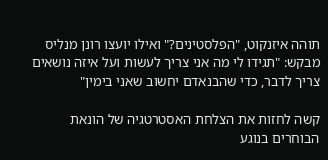תוהה איזנקוט, "הפלסטינים?" ואילו יועצו רונן מנליס מבקש: "תגידו לי מה אני צריך לעשות ועל איזה נושאים צריך לדבר, כדי שהבנאדם יחשוב שאני בימין"

קשה לחזות את הצלחת האסטרטגיה של הונאת הבוחרים בנוגע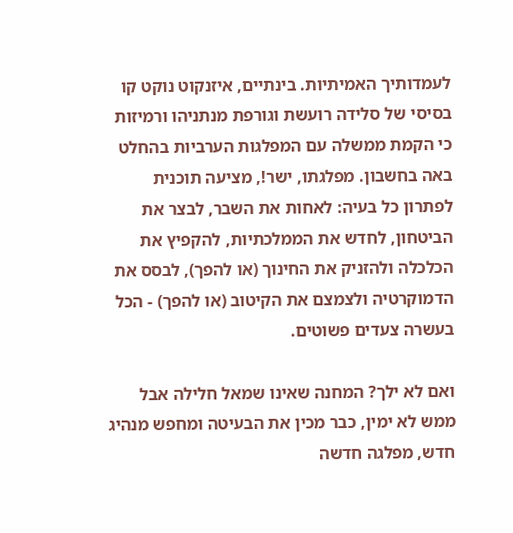לעמדותיך האמיתיות. בינתיים, איזנקוט נוקט קו בסיסי של סלידה רועשת וגורפת מנתניהו ורמיזות כי הקמת ממשלה עם המפלגות הערביות בהחלט באה בחשבון. מפלגתו, ישר!, מציעה תוכנית לפתרון כל בעיה: לאחות את השבר, לבצר את הביטחון, לחדש את הממלכתיות, להקפיץ את הכלכלה ולהזניק את החינוך (או להפך), לבסס את הדמוקרטיה ולצמצם את הקיטוב (או להפך) - הכל בעשרה צעדים פשוטים.

ואם לא ילך? המחנה שאינו שמאל חלילה אבל ממש לא ימין, כבר מכין את הבעיטה ומחפש מנהיג חדש, מפלגה חדשה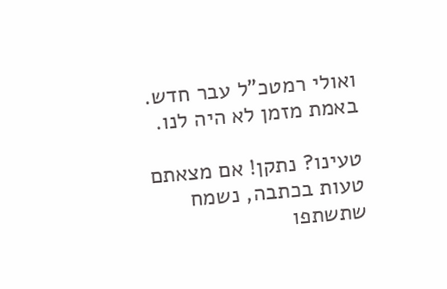ואולי רמטכ"ל עבר חדש. באמת מזמן לא היה לנו.

טעינו? נתקן! אם מצאתם טעות בכתבה, נשמח שתשתפו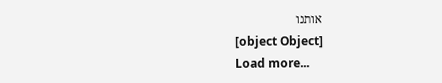אותנו
[object Object]
Load more...